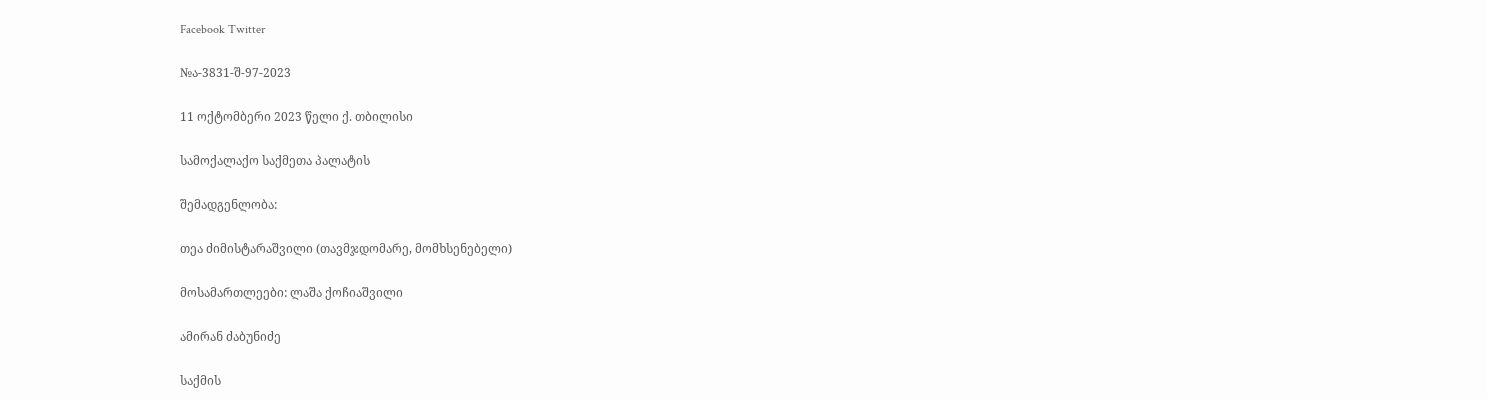Facebook Twitter

№ა-3831-შ-97-2023

11 ოქტომბერი 2023 წელი ქ. თბილისი

სამოქალაქო საქმეთა პალატის

შემადგენლობა:

თეა ძიმისტარაშვილი (თავმჯდომარე, მომხსენებელი)

მოსამართლეები: ლაშა ქოჩიაშვილი

ამირან ძაბუნიძე

საქმის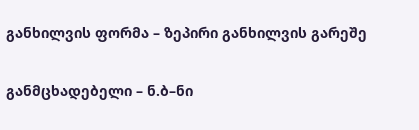განხილვის ფორმა – ზეპირი განხილვის გარეშე

განმცხადებელი – ნ.ბ–ნი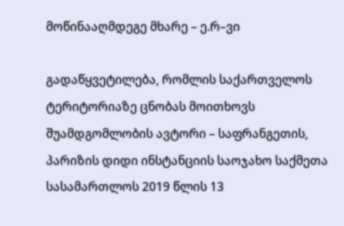მოწინააღმდეგე მხარე – ე.რ–ვი

გადაწყვეტილება, რომლის საქართველოს ტერიტორიაზე ცნობას მოითხოვს შუამდგომლობის ავტორი – საფრანგეთის, პარიზის დიდი ინსტანციის საოჯახო საქმეთა სასამართლოს 2019 წლის 13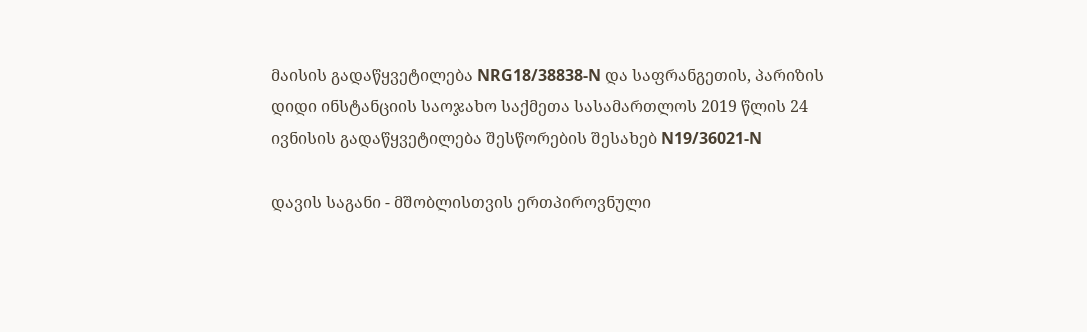მაისის გადაწყვეტილება NRG18/38838-N და საფრანგეთის, პარიზის დიდი ინსტანციის საოჯახო საქმეთა სასამართლოს 2019 წლის 24 ივნისის გადაწყვეტილება შესწორების შესახებ N19/36021-N

დავის საგანი - მშობლისთვის ერთპიროვნული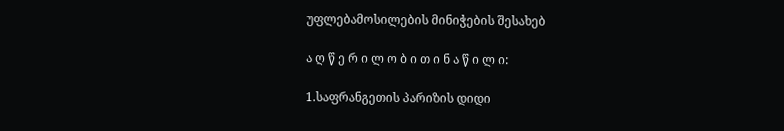უფლებამოსილების მინიჭების შესახებ

ა ღ წ ე რ ი ლ ო ბ ი თ ი ნ ა წ ი ლ ი:

1.საფრანგეთის პარიზის დიდი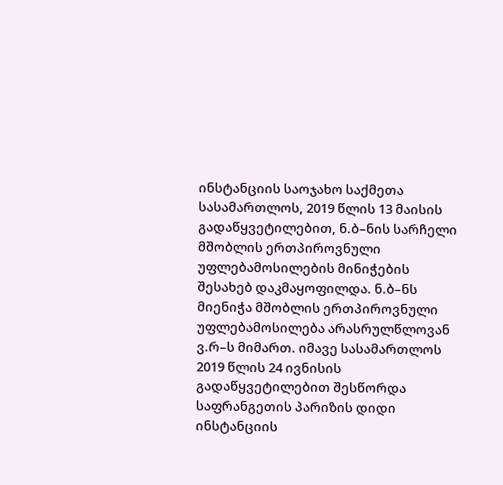ინსტანციის საოჯახო საქმეთა სასამართლოს, 2019 წლის 13 მაისის გადაწყვეტილებით, ნ.ბ–ნის სარჩელი მშობლის ერთპიროვნული უფლებამოსილების მინიჭების შესახებ დაკმაყოფილდა. ნ.ბ–ნს მიენიჭა მშობლის ერთპიროვნული უფლებამოსილება არასრულწლოვან ვ.რ–ს მიმართ. იმავე სასამართლოს 2019 წლის 24 ივნისის გადაწყვეტილებით შესწორდა საფრანგეთის პარიზის დიდი ინსტანციის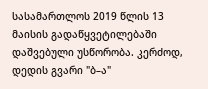სასამართლოს 2019 წლის 13 მაისის გადაწყვეტილებაში დაშვებული უსწორობა. კერძოდ, დედის გვარი "ბ–ა"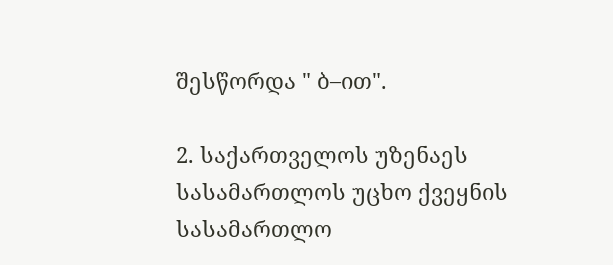შესწორდა " ბ–ით".

2. საქართველოს უზენაეს სასამართლოს უცხო ქვეყნის სასამართლო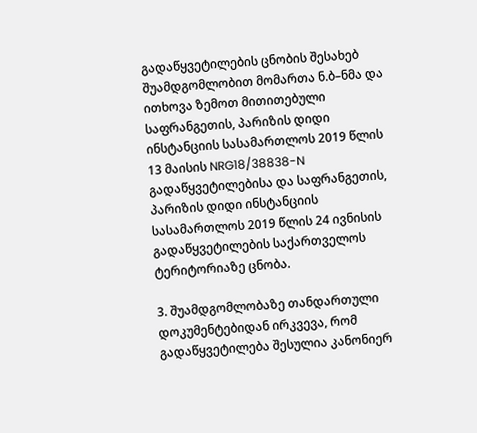გადაწყვეტილების ცნობის შესახებ შუამდგომლობით მომართა ნ.ბ–ნმა და ითხოვა ზემოთ მითითებული საფრანგეთის, პარიზის დიდი ინსტანციის სასამართლოს 2019 წლის 13 მაისის NRG18/38838-N გადაწყვეტილებისა და საფრანგეთის, პარიზის დიდი ინსტანციის სასამართლოს 2019 წლის 24 ივნისის გადაწყვეტილების საქართველოს ტერიტორიაზე ცნობა.

3. შუამდგომლობაზე თანდართული დოკუმენტებიდან ირკვევა, რომ გადაწყვეტილება შესულია კანონიერ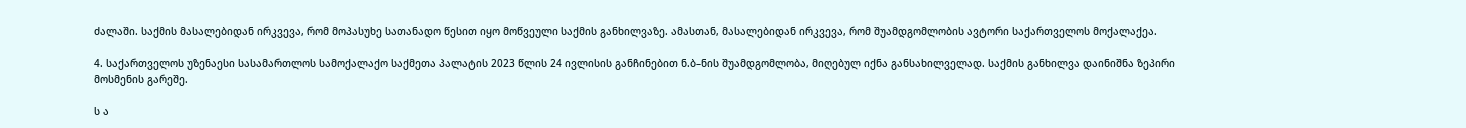ძალაში. საქმის მასალებიდან ირკვევა, რომ მოპასუხე სათანადო წესით იყო მოწვეული საქმის განხილვაზე. ამასთან, მასალებიდან ირკვევა, რომ შუამდგომლობის ავტორი საქართველოს მოქალაქეა.

4. საქართველოს უზენაესი სასამართლოს სამოქალაქო საქმეთა პალატის 2023 წლის 24 ივლისის განჩინებით ნ.ბ–ნის შუამდგომლობა, მიღებულ იქნა განსახილველად. საქმის განხილვა დაინიშნა ზეპირი მოსმენის გარეშე.

ს ა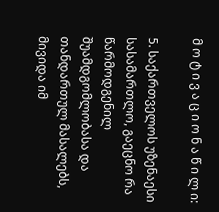მ ო ტ ი ვ ა ც ი ო ნ ა წ ი ლ ი:

5. საქართველოს უზენაესი სასამართლო, გაეცნო რა წარმოდგენილ შუამდგომლობასა და თანდართულ მასალებს, მივიდა იმ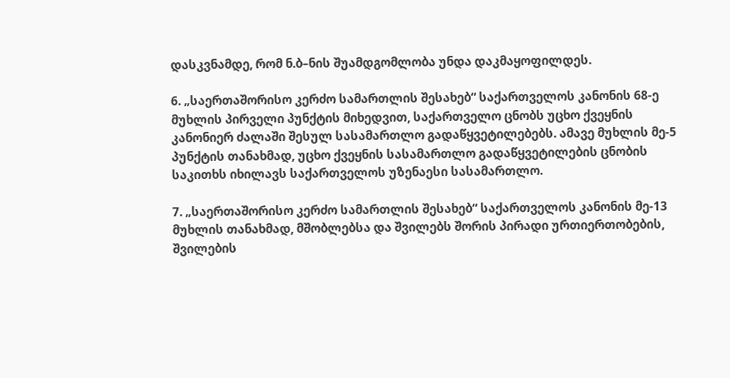დასკვნამდე, რომ ნ.ბ–ნის შუამდგომლობა უნდა დაკმაყოფილდეს.

6. „საერთაშორისო კერძო სამართლის შესახებ“ საქართველოს კანონის 68-ე მუხლის პირველი პუნქტის მიხედვით, საქართველო ცნობს უცხო ქვეყნის კანონიერ ძალაში შესულ სასამართლო გადაწყვეტილებებს. ამავე მუხლის მე-5 პუნქტის თანახმად, უცხო ქვეყნის სასამართლო გადაწყვეტილების ცნობის საკითხს იხილავს საქართველოს უზენაესი სასამართლო.

7. „საერთაშორისო კერძო სამართლის შესახებ“ საქართველოს კანონის მე-13 მუხლის თანახმად, მშობლებსა და შვილებს შორის პირადი ურთიერთობების, შვილების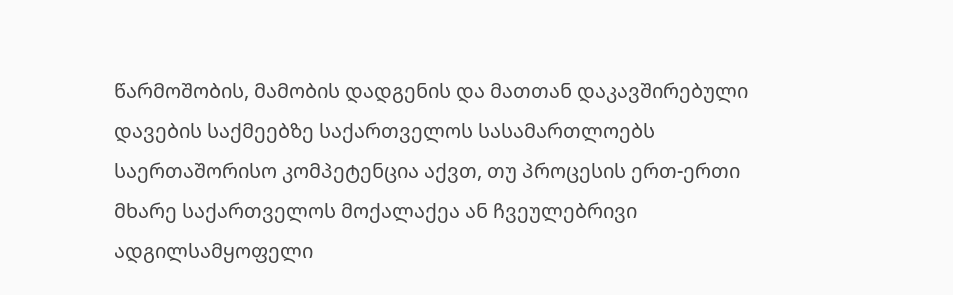წარმოშობის, მამობის დადგენის და მათთან დაკავშირებული დავების საქმეებზე საქართველოს სასამართლოებს საერთაშორისო კომპეტენცია აქვთ, თუ პროცესის ერთ-ერთი მხარე საქართველოს მოქალაქეა ან ჩვეულებრივი ადგილსამყოფელი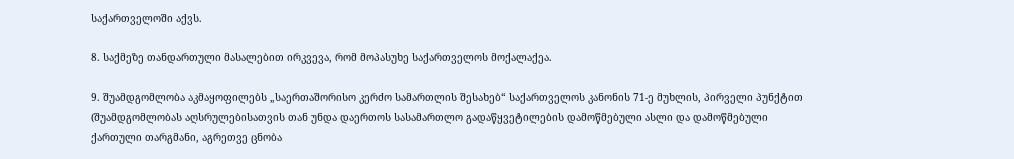საქართველოში აქვს.

8. საქმეზე თანდართული მასალებით ირკვევა, რომ მოპასუხე საქართველოს მოქალაქეა.

9. შუამდგომლობა აკმაყოფილებს „საერთაშორისო კერძო სამართლის შესახებ“ საქართველოს კანონის 71-ე მუხლის, პირველი პუნქტით (შუამდგომლობას აღსრულებისათვის თან უნდა დაერთოს სასამართლო გადაწყვეტილების დამოწმებული ასლი და დამოწმებული ქართული თარგმანი, აგრეთვე ცნობა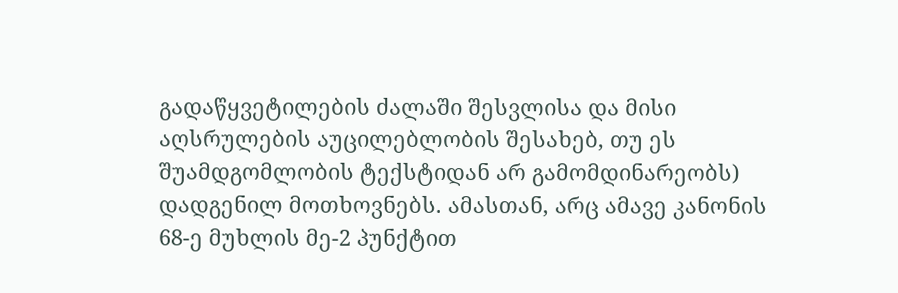გადაწყვეტილების ძალაში შესვლისა და მისი აღსრულების აუცილებლობის შესახებ, თუ ეს შუამდგომლობის ტექსტიდან არ გამომდინარეობს) დადგენილ მოთხოვნებს. ამასთან, არც ამავე კანონის 68-ე მუხლის მე-2 პუნქტით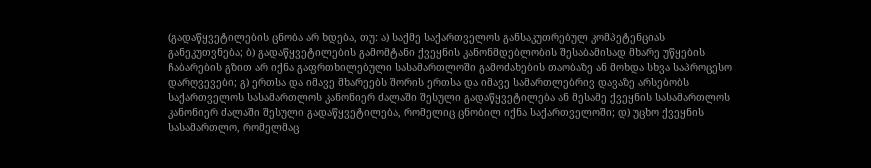(გადაწყვეტილების ცნობა არ ხდება, თუ: ა) საქმე საქართველოს განსაკუთრებულ კომპეტენციას განეკუთვნება; ბ) გადაწყვეტილების გამომტანი ქვეყნის კანონმდებლობის შესაბამისად მხარე უწყების ჩაბარების გზით არ იქნა გაფრთხილებული სასამართლოში გამოძახების თაობაზე ან მოხდა სხვა საპროცესო დარღვევები; გ) ერთსა და იმავე მხარეებს შორის ერთსა და იმავე სამართლებრივ დავაზე არსებობს საქართველოს სასამართლოს კანონიერ ძალაში შესული გადაწყვეტილება ან მესამე ქვეყნის სასამართლოს კანონიერ ძალაში შესული გადაწყვეტილება, რომელიც ცნობილ იქნა საქართველოში; დ) უცხო ქვეყნის სასამართლო, რომელმაც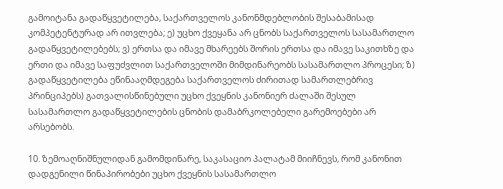გამოიტანა გადაწყვეტილება, საქართველოს კანონმდებლობის შესაბამისად კომპეტენტურად არ ითვლება; ე) უცხო ქვეყანა არ ცნობს საქართველოს სასამართლო გადაწყვეტილებებს; ვ) ერთსა და იმავე მხარეებს შორის ერთსა და იმავე საკითხზე და ერთი და იმავე საფუძვლით საქართველოში მიმდინარეობს სასამართლო პროცესი; ზ) გადაწყვეტილება ეწინააღმდეგება საქართველოს ძირითად სამართლებრივ პრინციპებს) გათვალისწინებული უცხო ქვეყნის კანონიერ ძალაში შესულ სასამართლო გადაწყვეტილების ცნობის დამაბრკოლებელი გარემოებები არ არსებობს.

10. ზემოაღნიშნულიდან გამომდინარე, საკასაციო პალატამ მიიჩნევს, რომ კანონით დადგენილი წინაპირობები უცხო ქვეყნის სასამართლო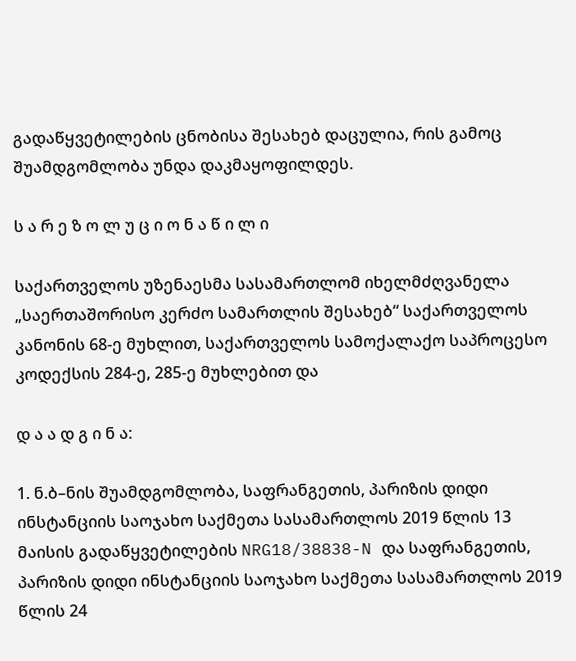გადაწყვეტილების ცნობისა შესახებ დაცულია, რის გამოც შუამდგომლობა უნდა დაკმაყოფილდეს.

ს ა რ ე ზ ო ლ უ ც ი ო ნ ა წ ი ლ ი

საქართველოს უზენაესმა სასამართლომ იხელმძღვანელა „საერთაშორისო კერძო სამართლის შესახებ“ საქართველოს კანონის 68-ე მუხლით, საქართველოს სამოქალაქო საპროცესო კოდექსის 284-ე, 285-ე მუხლებით და

დ ა ა დ გ ი ნ ა:

1. ნ.ბ–ნის შუამდგომლობა, საფრანგეთის, პარიზის დიდი ინსტანციის საოჯახო საქმეთა სასამართლოს 2019 წლის 13 მაისის გადაწყვეტილების NRG18/38838-N და საფრანგეთის, პარიზის დიდი ინსტანციის საოჯახო საქმეთა სასამართლოს 2019 წლის 24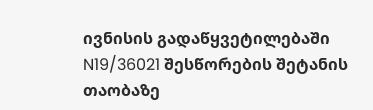ივნისის გადაწყვეტილებაში N19/36021 შესწორების შეტანის თაობაზე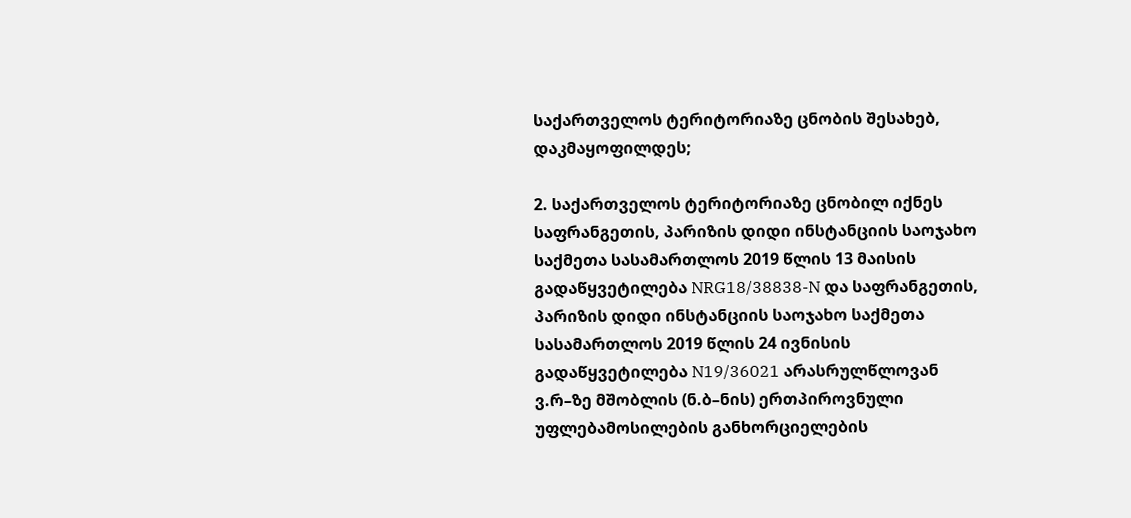საქართველოს ტერიტორიაზე ცნობის შესახებ, დაკმაყოფილდეს;

2. საქართველოს ტერიტორიაზე ცნობილ იქნეს საფრანგეთის, პარიზის დიდი ინსტანციის საოჯახო საქმეთა სასამართლოს 2019 წლის 13 მაისის გადაწყვეტილება NRG18/38838-N და საფრანგეთის, პარიზის დიდი ინსტანციის საოჯახო საქმეთა სასამართლოს 2019 წლის 24 ივნისის გადაწყვეტილება N19/36021 არასრულწლოვან ვ.რ–ზე მშობლის (ნ.ბ–ნის) ერთპიროვნული უფლებამოსილების განხორციელების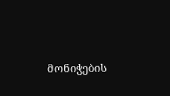მონიჭების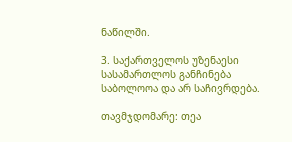ნაწილში.

3. საქართველოს უზენაესი სასამართლოს განჩინება საბოლოოა და არ საჩივრდება.

თავმჯდომარე: თეა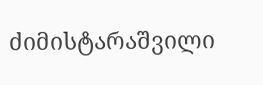ძიმისტარაშვილი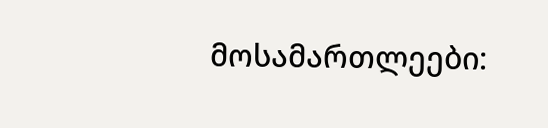მოსამართლეები: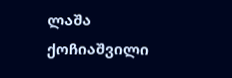ლაშა ქოჩიაშვილი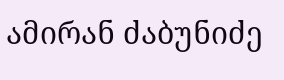ამირან ძაბუნიძე